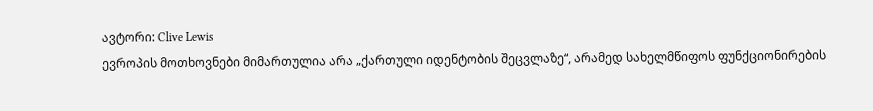ავტორი: Clive Lewis
ევროპის მოთხოვნები მიმართულია არა „ქართული იდენტობის შეცვლაზე“, არამედ სახელმწიფოს ფუნქციონირების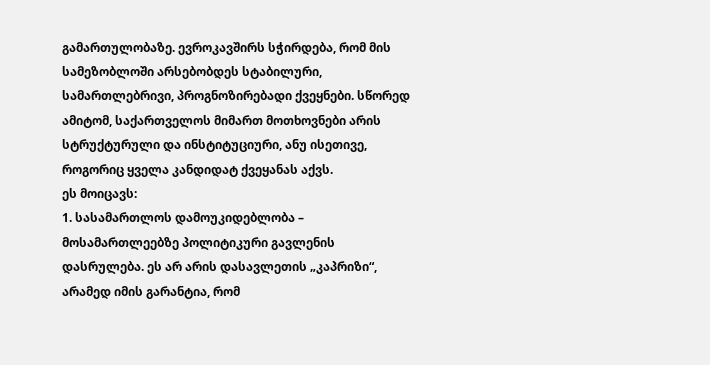გამართულობაზე. ევროკავშირს სჭირდება, რომ მის სამეზობლოში არსებობდეს სტაბილური, სამართლებრივი, პროგნოზირებადი ქვეყნები. სწორედ ამიტომ, საქართველოს მიმართ მოთხოვნები არის სტრუქტურული და ინსტიტუციური, ანუ ისეთივე, როგორიც ყველა კანდიდატ ქვეყანას აქვს.
ეს მოიცავს:
1. სასამართლოს დამოუკიდებლობა – მოსამართლეებზე პოლიტიკური გავლენის დასრულება. ეს არ არის დასავლეთის „კაპრიზი“, არამედ იმის გარანტია, რომ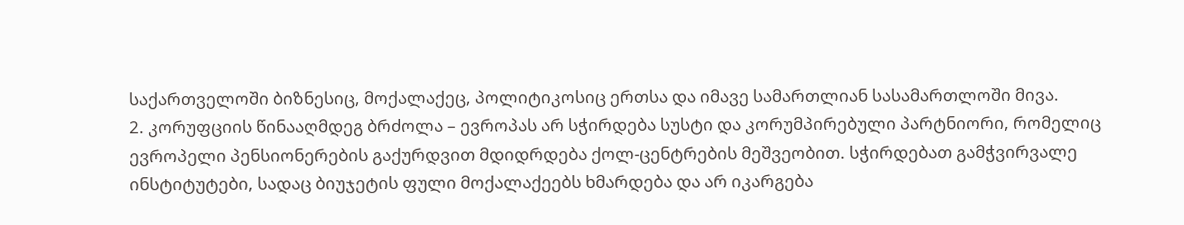საქართველოში ბიზნესიც, მოქალაქეც, პოლიტიკოსიც ერთსა და იმავე სამართლიან სასამართლოში მივა.
2. კორუფციის წინააღმდეგ ბრძოლა – ევროპას არ სჭირდება სუსტი და კორუმპირებული პარტნიორი, რომელიც ევროპელი პენსიონერების გაქურდვით მდიდრდება ქოლ-ცენტრების მეშვეობით. სჭირდებათ გამჭვირვალე ინსტიტუტები, სადაც ბიუჯეტის ფული მოქალაქეებს ხმარდება და არ იკარგება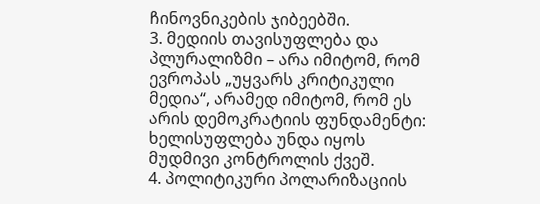ჩინოვნიკების ჯიბეებში.
3. მედიის თავისუფლება და პლურალიზმი – არა იმიტომ, რომ ევროპას „უყვარს კრიტიკული მედია“, არამედ იმიტომ, რომ ეს არის დემოკრატიის ფუნდამენტი: ხელისუფლება უნდა იყოს მუდმივი კონტროლის ქვეშ.
4. პოლიტიკური პოლარიზაციის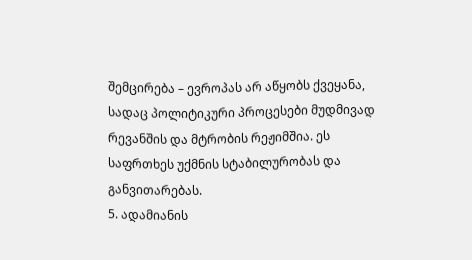შემცირება – ევროპას არ აწყობს ქვეყანა, სადაც პოლიტიკური პროცესები მუდმივად რევანშის და მტრობის რეჟიმშია. ეს საფრთხეს უქმნის სტაბილურობას და განვითარებას.
5. ადამიანის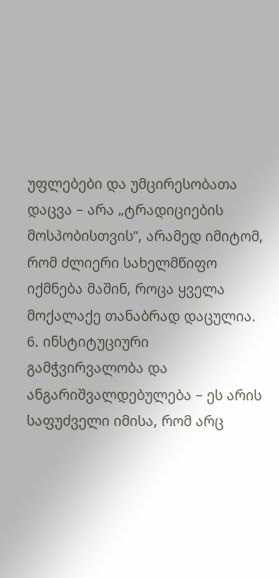უფლებები და უმცირესობათა დაცვა – არა „ტრადიციების მოსპობისთვის“, არამედ იმიტომ, რომ ძლიერი სახელმწიფო იქმნება მაშინ, როცა ყველა მოქალაქე თანაბრად დაცულია.
6. ინსტიტუციური გამჭვირვალობა და ანგარიშვალდებულება – ეს არის საფუძველი იმისა, რომ არც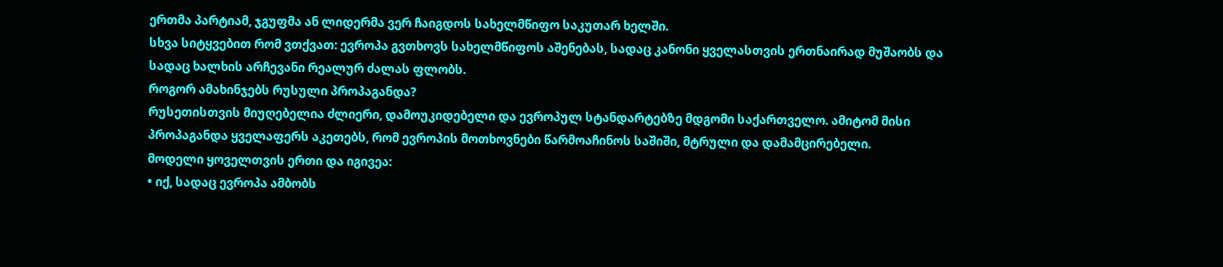ერთმა პარტიამ, ჯგუფმა ან ლიდერმა ვერ ჩაიგდოს სახელმწიფო საკუთარ ხელში.
სხვა სიტყვებით რომ ვთქვათ: ევროპა გვთხოვს სახელმწიფოს აშენებას, სადაც კანონი ყველასთვის ერთნაირად მუშაობს და სადაც ხალხის არჩევანი რეალურ ძალას ფლობს.
როგორ ამახინჯებს რუსული პროპაგანდა?
რუსეთისთვის მიუღებელია ძლიერი, დამოუკიდებელი და ევროპულ სტანდარტებზე მდგომი საქართველო. ამიტომ მისი პროპაგანდა ყველაფერს აკეთებს, რომ ევროპის მოთხოვნები წარმოაჩინოს საშიში, მტრული და დამამცირებელი.
მოდელი ყოველთვის ერთი და იგივეა:
• იქ, სადაც ევროპა ამბობს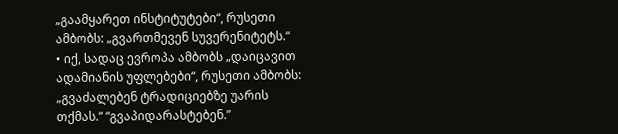„გაამყარეთ ინსტიტუტები“, რუსეთი ამბობს: „გვართმევენ სუვერენიტეტს.“
• იქ, სადაც ევროპა ამბობს „დაიცავით ადამიანის უფლებები“, რუსეთი ამბობს: „გვაძალებენ ტრადიციებზე უარის თქმას.“ “გვაპიდარასტებენ.”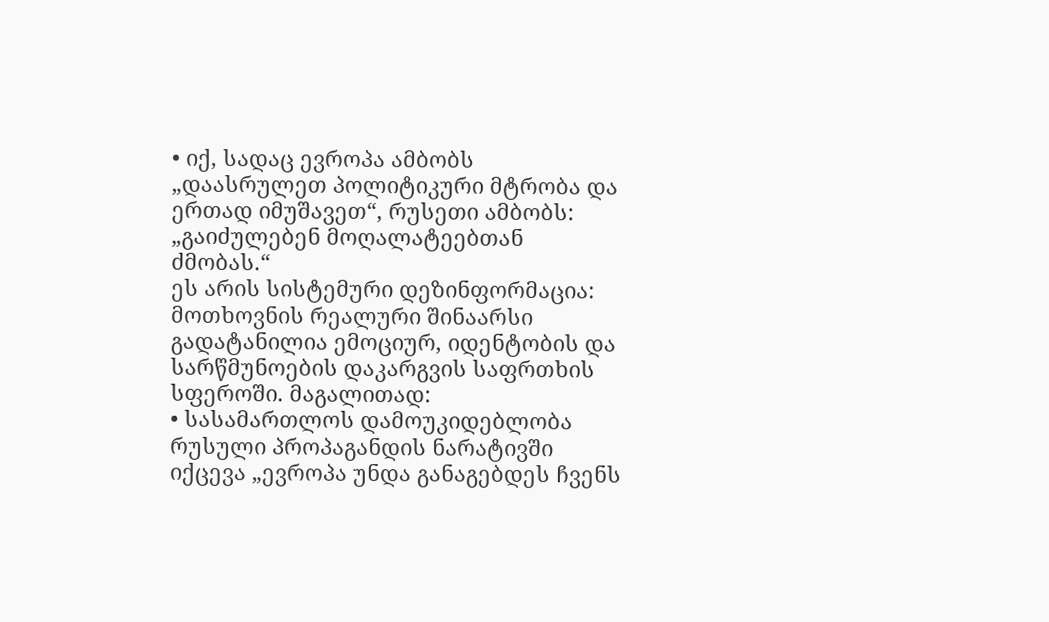• იქ, სადაც ევროპა ამბობს „დაასრულეთ პოლიტიკური მტრობა და ერთად იმუშავეთ“, რუსეთი ამბობს: „გაიძულებენ მოღალატეებთან ძმობას.“
ეს არის სისტემური დეზინფორმაცია: მოთხოვნის რეალური შინაარსი გადატანილია ემოციურ, იდენტობის და სარწმუნოების დაკარგვის საფრთხის სფეროში. მაგალითად:
• სასამართლოს დამოუკიდებლობა რუსული პროპაგანდის ნარატივში იქცევა „ევროპა უნდა განაგებდეს ჩვენს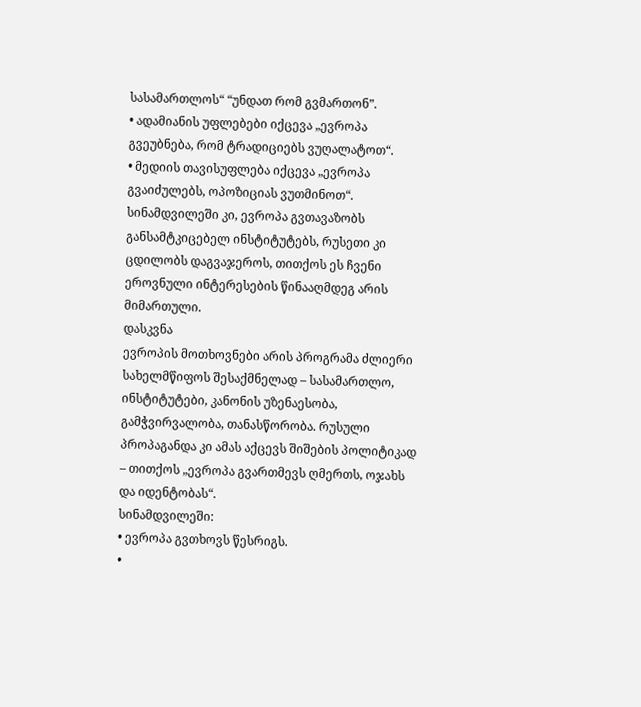სასამართლოს“ “უნდათ რომ გვმართონ”.
• ადამიანის უფლებები იქცევა „ევროპა გვეუბნება, რომ ტრადიციებს ვუღალატოთ“.
• მედიის თავისუფლება იქცევა „ევროპა გვაიძულებს, ოპოზიციას ვუთმინოთ“.
სინამდვილეში კი, ევროპა გვთავაზობს განსამტკიცებელ ინსტიტუტებს, რუსეთი კი ცდილობს დაგვაჯეროს, თითქოს ეს ჩვენი ეროვნული ინტერესების წინააღმდეგ არის მიმართული.
დასკვნა
ევროპის მოთხოვნები არის პროგრამა ძლიერი სახელმწიფოს შესაქმნელად – სასამართლო, ინსტიტუტები, კანონის უზენაესობა, გამჭვირვალობა, თანასწორობა. რუსული პროპაგანდა კი ამას აქცევს შიშების პოლიტიკად – თითქოს „ევროპა გვართმევს ღმერთს, ოჯახს და იდენტობას“.
სინამდვილეში:
• ევროპა გვთხოვს წესრიგს.
•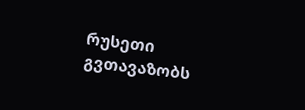რუსეთი გვთავაზობს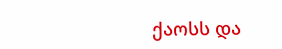ქაოსს და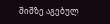შიშზე აგებულ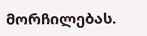მორჩილებას.